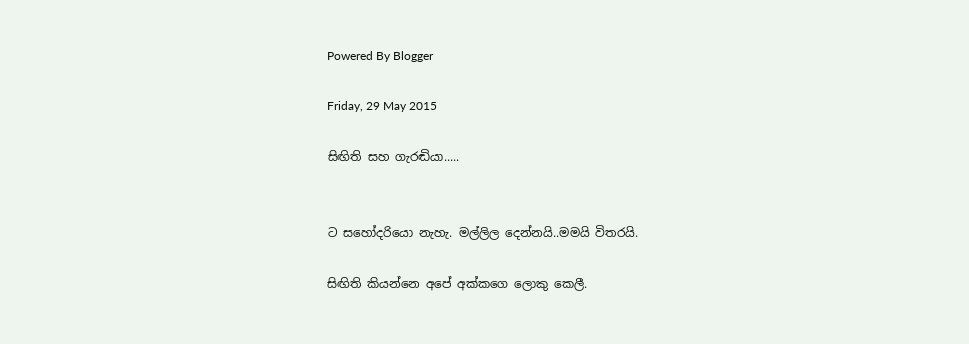Powered By Blogger

Friday, 29 May 2015

සිඟිති සහ ගැරඬියා.....


ට සහෝදරියො නැහැ. මල්ලිල දෙන්නයි..මමයි විතරයි.

සිඟිති කියන්නෙ අපේ අක්කගෙ ලොකු කෙලී.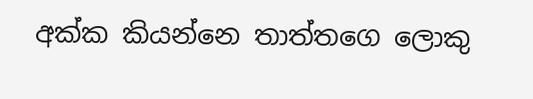අක්ක කියන්නෙ තාත්තගෙ ලොකු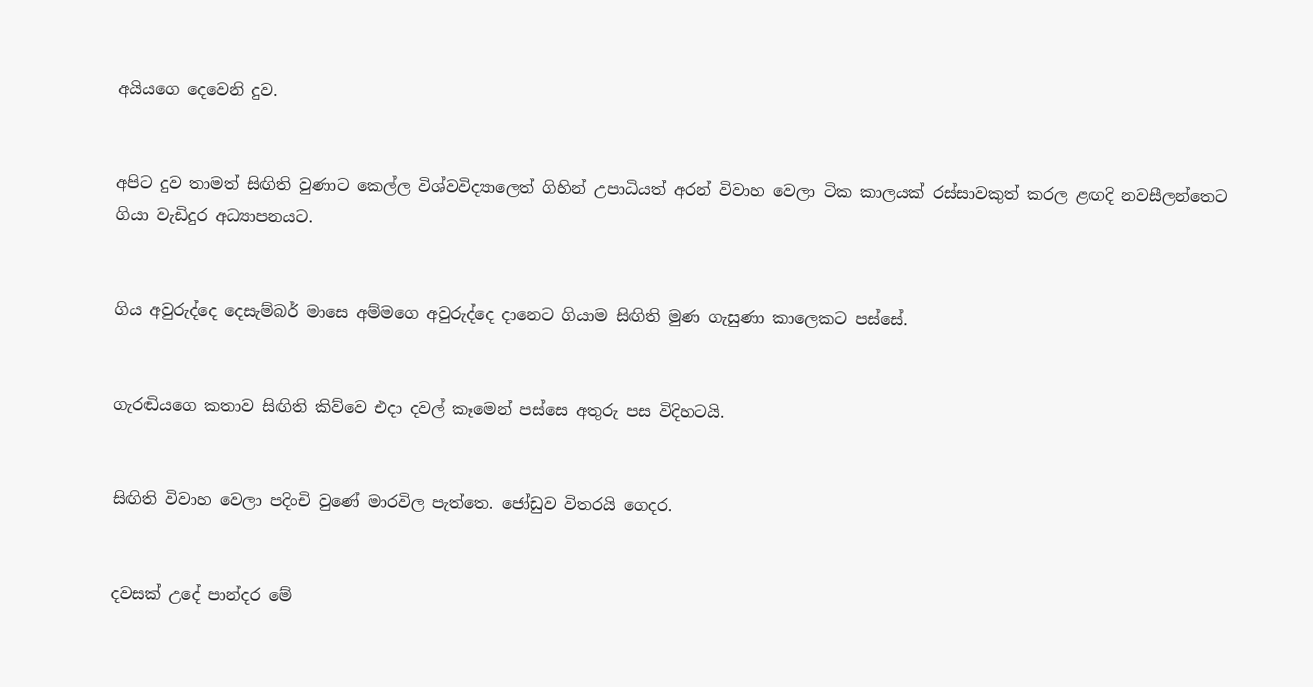අයියගෙ දෙවෙනි දුව.


අපිට දුව තාමත් සිඟිති වුණාට කෙල්ල විශ්වවිද්‍යාලෙත් ගිහින් උපාධියත් අරන් විවාහ වෙලා ටික කාලයක් රස්සාවකුත් කරල ළඟදි නවසීලන්තෙට ගියා වැඩිදුර අධ්‍යාපනයට.


ගිය අවුරුද්දෙ දෙසැම්බර් මාසෙ අම්මගෙ අවුරුද්දෙ දානෙට ගියාම සිඟිති මුණ ගැසුණා කාලෙකට පස්සේ.


ගැරඬියගෙ කතාව සිඟිති කිව්වෙ එදා දවල් කෑමෙන් පස්සෙ අතුරු පස විදිහටයි.


සිඟිති විවාහ වෙලා පදිංචි වුණේ මාරවිල පැත්තෙ. ජෝඩුව විතරයි ගෙදර.


දවසක් උදේ පාන්දර මේ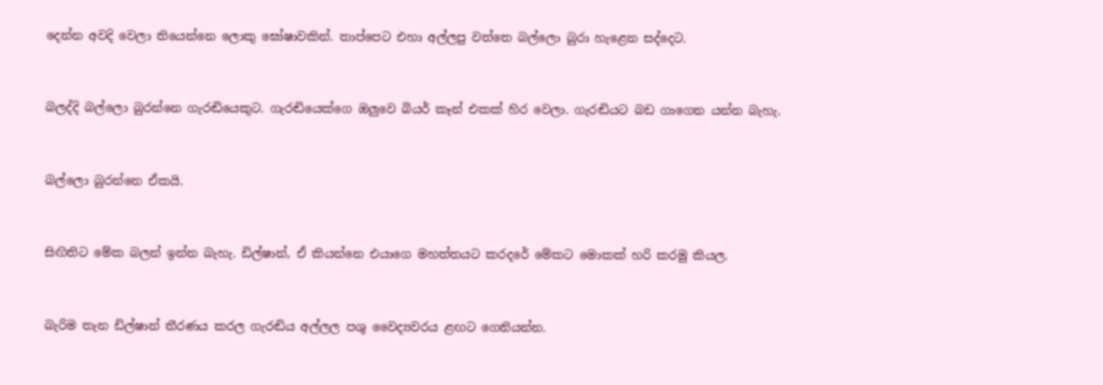දෙන්න අවදි වෙලා තියෙන්නෙ ලොකු ඝෝෂාවකින්. තාප්පෙට එහා අල්ලපු වත්තෙ බල්ලො බුරා හැළෙන සද්දෙට.


බලද්දි බල්ලො බුරන්නෙ ගැරඬියෙකුට. ගැරඬියෙක්ගෙ ඔලුවෙ බියර් කෑන් එකක් හිර වෙලා. ගැරඬියට බඩ ගාගෙන යන්න බැහැ.


බල්ලො බුරන්නෙ ඒකයි.


සිඟිතිට මේක බලන් ඉන්න බැහැ. ඩිල්ෂාන්, ඒ කියන්නෙ එයාගෙ මහත්තයට කරදරේ මේකට මොකක් හරි කරමු කියල.


බැරිම තැන ඩිල්ෂාන් තීරණය කරල ගැරඬිය අල්ලල පශු වෛද්‍යවරය ළඟට ගෙනියන්න.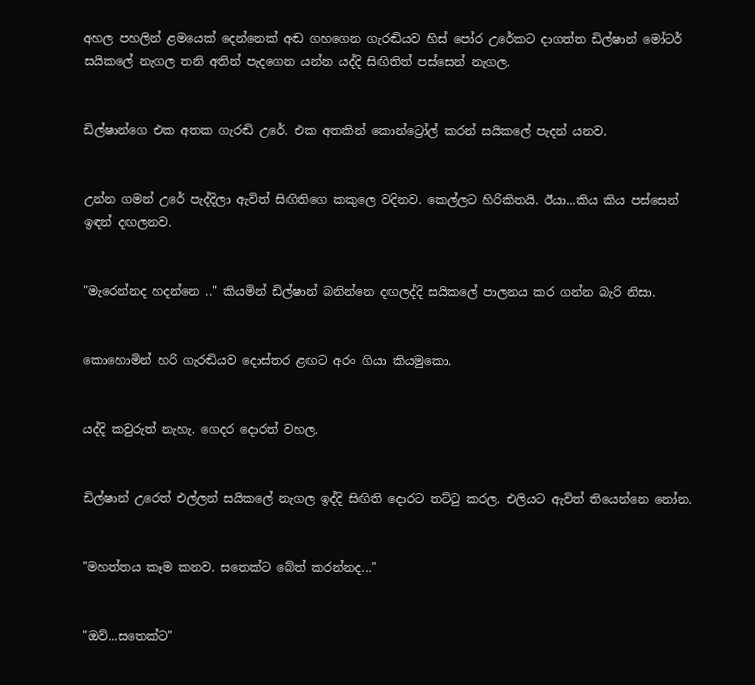අහල පහලින් ළමයෙක් දෙන්නෙක් අඬ ගහගෙන ගැරඬියව හිස් පෝර උරේකට දාගත්ත ඩිල්ෂාන් මෝටර් සයිකලේ නැගල තනි අතින් පැදගෙන යන්න යද්දි සිඟිතිත් පස්සෙන් නැගල.


ඩිල්ෂාන්ගෙ එක අතක ගැරඬි උරේ. එක අතකින් කොන්ට්‍රෝල් කරන් සයිකලේ පැදන් යනව.


උන්න ගමන් උරේ පැද්දිලා ඇවිත් සිඟිතිගෙ කකුලෙ වදිනව. කෙල්ලට හිරිකිතයි. ඊයා...කිය කිය පස්සෙන් ඉඳන් දඟලනව.


"මැරෙන්නද හදන්නෙ .." කියමින් ඩිල්ෂාන් බනින්නෙ දඟලද්දි සයිකලේ පාලනය කර ගන්න බැරි නිසා.


කොහොමින් හරි ගැරඬියව දොස්තර ළඟට අරං ගියා කියමුකො.


යද්දි කවුරුත් නැහැ. ගෙදර දොරත් වහල.


ඩිල්ෂාන් උරෙත් එල්ලන් සයිකලේ නැගල ඉද්දි සිඟිති දොරට තට්ටු කරල. එලියට ඇවිත් තියෙන්නෙ නෝන.


"මහත්තය කෑම කනව. සතෙක්ට බේත් කරන්නද..."


"ඔව්...සතෙක්ට"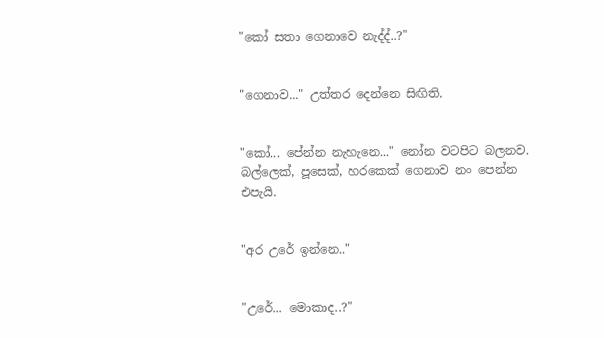"කෝ සතා ගෙනාවෙ නැද්ද්..?"


"ගෙනාව..." උත්තර දෙන්නෙ සිඟිති.


"කෝ... පේන්න නැහැනෙ..." නෝන වටපිට බලනව. බල්ලෙක්, පූසෙක්, හරකෙක් ගෙනාව නං පෙන්න එපැයි.


"අර උරේ ඉන්නෙ.."


"උරේ... මොකාද..?"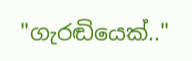"ගැරඬියෙක්.."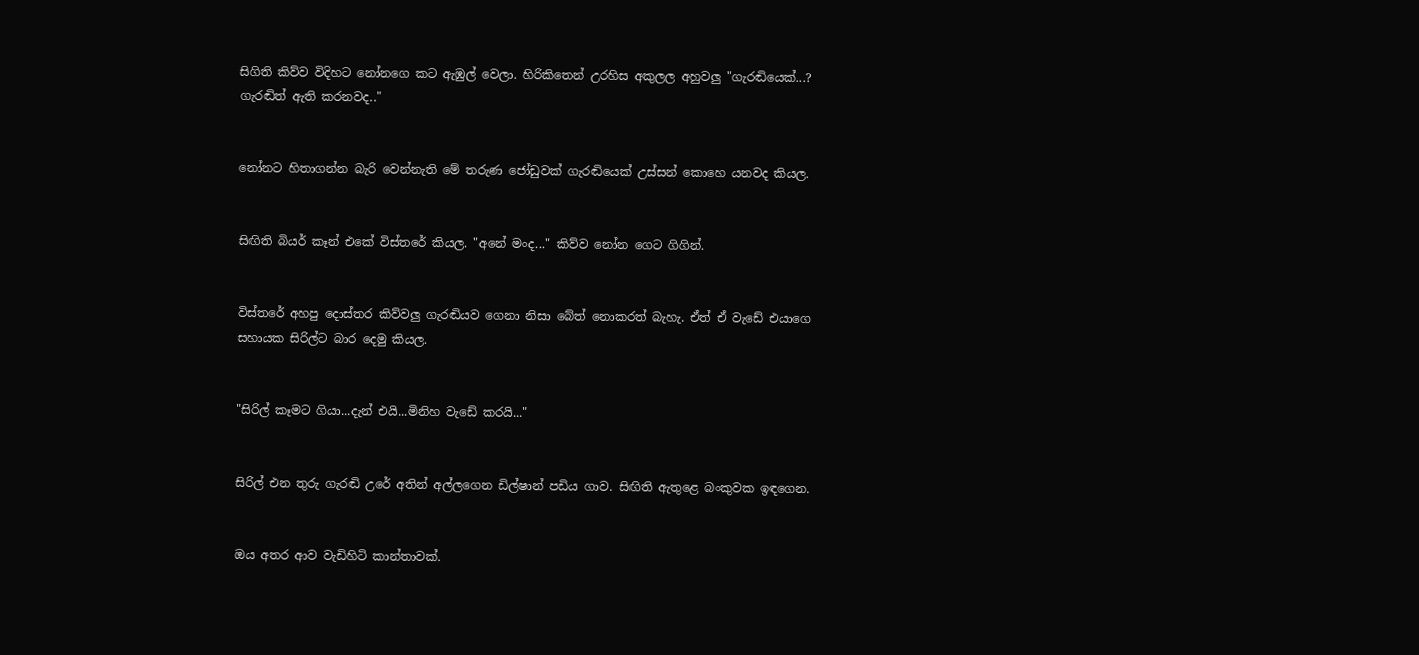සිගිති කිව්ව විදිහට නෝනගෙ කට ඇඹුල් වෙලා. හිරිකිතෙන් උරහිස අකුලල අහුවලු "ගැරඬියෙක්...? ගැරඬිත් ඇති කරනවද.."


නෝනට හිතාගන්න බැරි වෙන්නැති මේ තරුණ ජෝඩුවක් ගැරඬියෙක් උස්සන් කොහෙ යනවද කියල.


සිඟිති බියර් කෑන් එකේ විස්තරේ කියල. "අනේ මංද..." කිව්ව නෝන ගෙට ගිගින්.


විස්තරේ අහපු දොස්තර කිව්වලු ගැරඬියව ගෙනා නිසා බේත් නොකරත් බැහැ. ඒත් ඒ වැඩේ එයාගෙ සහායක සිරිල්ට බාර දෙමු කියල.


"සිරිල් කෑමට ගියා...දැන් එයි...මිනිහ වැඩේ කරයි..."


සිරිල් එන තුරු ගැරඬි උරේ අතින් අල්ලගෙන ඩිල්ෂාන් පඩිය ගාව. සිඟිති ඇතුළෙ බංකුවක ඉඳගෙන.


ඔය අතර ආව වැඩිහිටි කාන්තාවක්.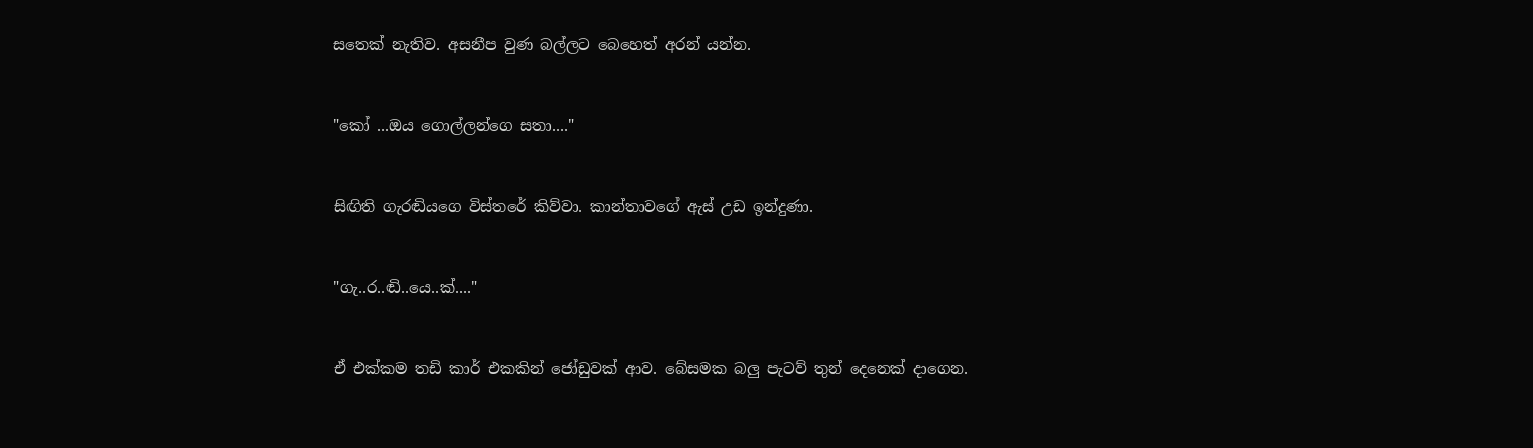සතෙක් නැතිව. අසනීප වුණ බල්ලට බෙහෙත් අරන් යන්න.


"කෝ ...ඔය ගොල්ලන්ගෙ සතා...."


සිඟිති ගැරඬියගෙ විස්තරේ කිව්වා. කාන්තාවගේ ඇස් උඩ ඉන්දුණා.


"ගැ..ර..ඬි..යෙ..ක්...."


ඒ එක්කම තඩි කාර් එකකින් ජෝඩුවක් ආව. බේසමක බලු පැටව් තුන් දෙනෙක් දාගෙන.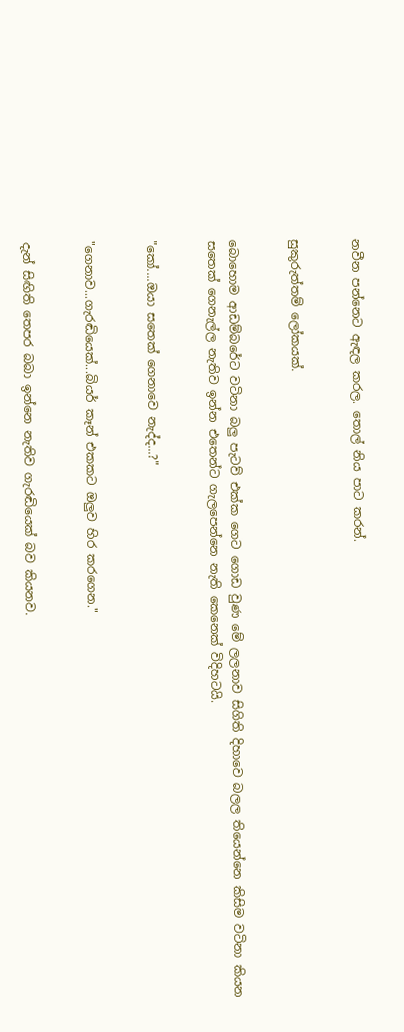නවීන පන්නෙට ඇඳල කරල. තොල් නිය පාට කරන්.


සුකුරුත්තම් ලෝකයක්.


බොහොම ආඩම්බරේට වටිනා බලු පැටව් එක්ක ගෙට ගොඩ වුණ මේ ලලනාව සිගිති දිහාවෙ බලල තියෙන්නෙ කිසිම වටිනා කියන සතෙක් ගෙනැල්ල නැතිව ඉන්න එතෙන්ට ගැලපෙන්නෙ නැති කෙනෙක් විදිහටයි.


"කෝ....ඔයා සතෙක් ගෙනාවෙ නැද්ද...?"


"ගෙනාව...ගැරඬියෙක්...බියර් කෑන් එකකට ඔලුව හිර කරගෙන."


දැන් සිඟිති තෙපර බබා ඉන්නෙ නැතිව ගැරඬියෙක් බව කියනව.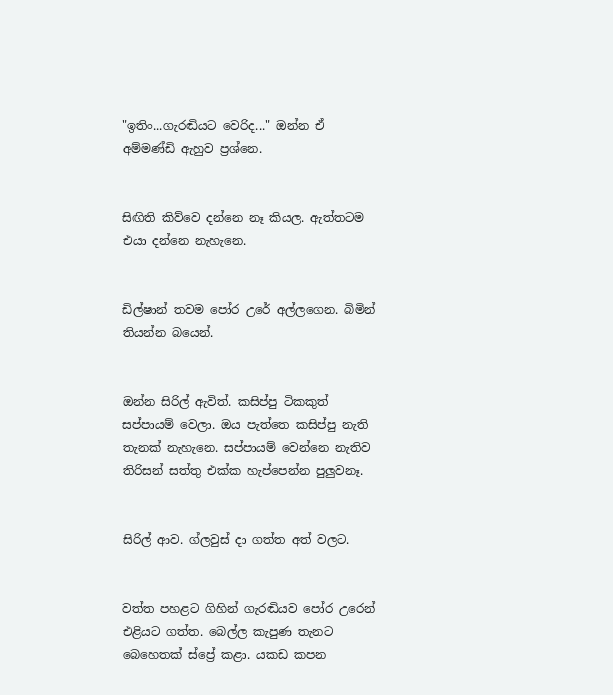"ඉතිං...ගැරඬියට වෙරිද..." ඔන්න ඒ අම්මණ්ඩි ඇහුව ප්‍රශ්නෙ.


සිඟිති කිව්වෙ දන්නෙ නෑ කියල. ඇත්තටම එයා දන්නෙ නැහැනෙ.


ඩිල්ෂාන් තවම පෝර උරේ අල්ලගෙන. බිමින් තියන්න බයෙන්.


ඔන්න සිරිල් ඇවිත්. කසිප්පු ටිකකුත් සප්පායම් වෙලා. ඔය පැත්තෙ කසිප්පු නැති තැනක් නැහැනෙ. සප්පායම් වෙන්නෙ නැතිව තිරිසන් සත්තු එක්ක හැප්පෙන්න පුලුවනෑ.


සිරිල් ආව. ග්ලවුස් දා ගත්ත අත් වලට.


වත්ත පහළට ගිහින් ගැරඬියව පෝර උරෙන් එළියට ගත්ත. බෙල්ල කැපුණ තැනට බෙහෙතක් ස්ප්‍රේ කළා. යකඩ කපන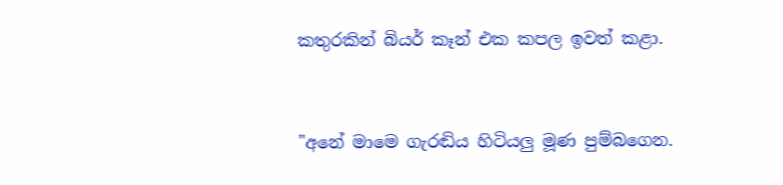කතුරකින් බියර් කෑන් එක කපල ඉවත් කළා.


"අනේ මාමෙ ගැරඬිය හිටියලු මූණ පුම්බගෙන.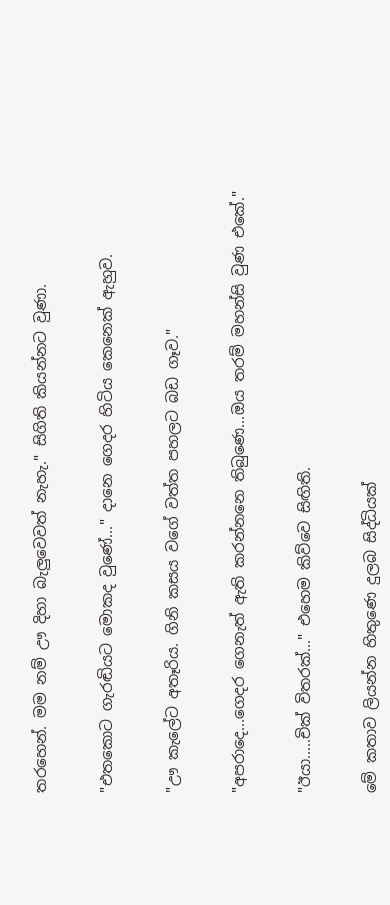තරහෙන්. මම නම් ඌ දිහා බැලුවෙවත් නැහැ." සිගිති කියන්නට වුණා.


"එතකොට ගැරඬියට මොකද වුණේ..." දානෙ ගෙදර හිටිය කෙනෙක් ඇහුව.


"ඌ කැලේට අතෑරිය. ගිනි කසය වගේ වත්ත පහලට බඩ ගෑව."


"අපරාදෙ...ගෙදර ගෙනැත් ඇති කරන්නනෙ තිබුණෙ...ඔය තරම් මහන්සි වුණ එකේ."


"ඊයා.....චික් විතරක්..." එහෙම කිව්වෙ සිඟිති.


මේ කතාව ලියන්න හිතුණෙ දුලබ සිද්ධියක්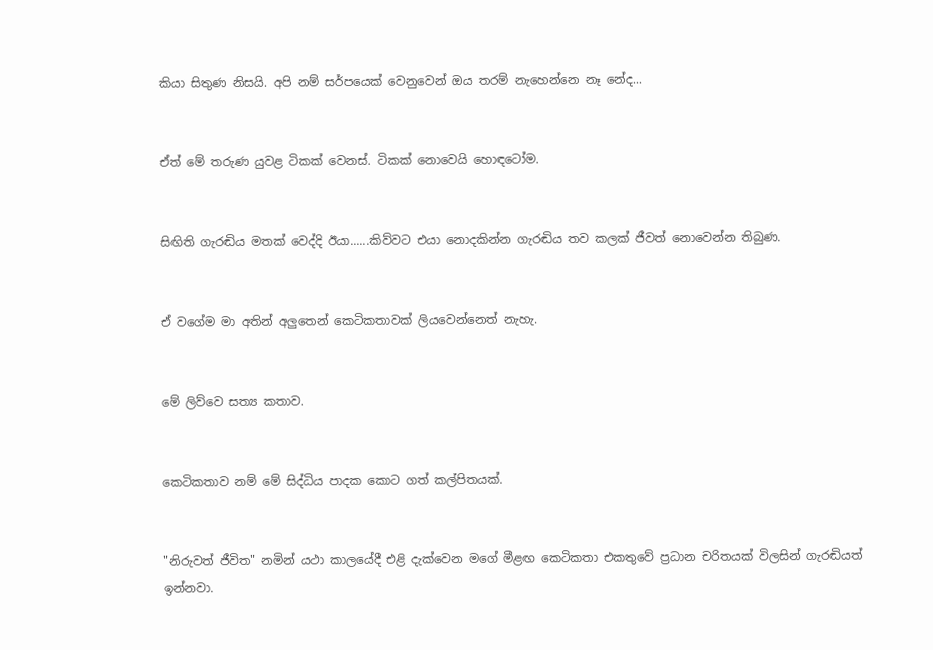කියා සිතුණ නිසයි. අපි නම් සර්පයෙක් වෙනුවෙන් ඔය තරම් නැහෙන්නෙ නෑ නේද...


ඒත් මේ තරුණ යුවළ ටිකක් වෙනස්. ටිකක් නොවෙයි හොඳටෝම.


සිඟිති ගැරඬිය මතක් වෙද්දි ඊයා......කිව්වට එයා නොදකින්න ගැරඬිය තව කලක් ජීවත් නොවෙන්න තිබුණ.


ඒ වගේම මා අතින් අලුතෙන් කෙටිකතාවක් ලියවෙන්නෙත් නැහැ.


මේ ලිව්වෙ සත්‍ය කතාව.


කෙටිකතාව නම් මේ සිද්ධිය පාදක කොට ගත් කල්පිතයක්.


"නිරුවත් ජීවිත" නමින් යථා කාලයේදී එළි දැක්වෙන මගේ මීළඟ කෙටිකතා එකතුවේ ප්‍රධාන චරිතයක් විලසින් ගැරඬියත් ඉන්නවා.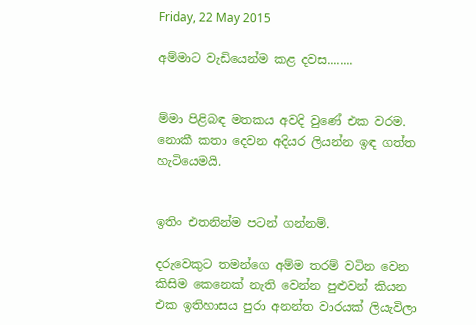Friday, 22 May 2015

අම්මාට වැඩියෙන්ම කළ දවස........


ම්මා පිළිබඳ මතකය අවදි වුණේ එක වරම.
නොකී කතා දෙවන අදියර ලියන්න ඉඳ ගත්ත හැටියෙමයි.


ඉතිං එතනින්ම පටන් ගන්නම්.

දරුවෙකුට තමන්ගෙ අම්ම තරම් වටින වෙන කිසිම කෙනෙක් නැති වෙන්න පුළුවන් කියන එක ඉතිහාසය පුරා අනන්ත වාරයක් ලියැවිලා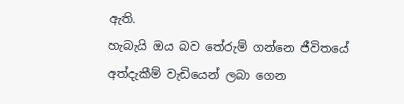ඇති.
හැබැයි ඔය බව තේරුම් ගන්නෙ ජීවිතයේ අත්දැකීම් වැඩියෙන් ලබා ගෙන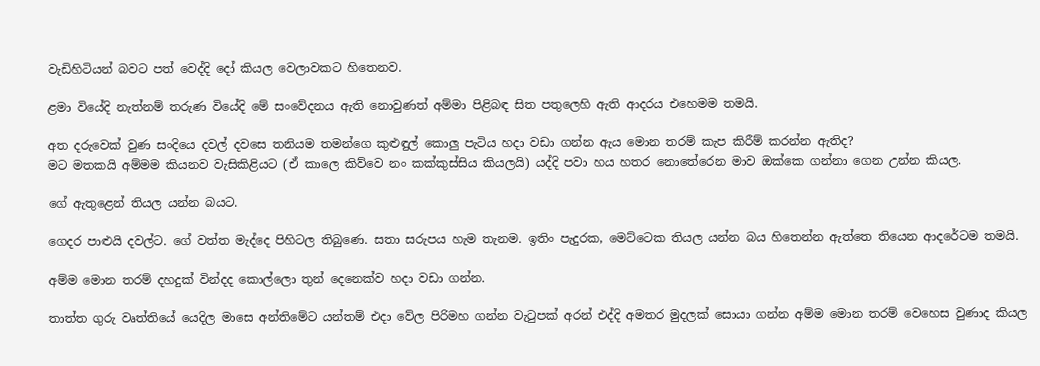වැඩිහිටියන් බවට පත් වෙද්දි දෝ කියල වෙලාවකට හිතෙනව.

ළමා වියේදි නැත්නම් තරුණ වියේදි මේ සංවේදනය ඇති නොවුණත් අම්මා පිළිබඳ සිත පතුලෙහි ඇති ආදරය එහෙමම තමයි.

අත දරුවෙක් වුණ සංදියෙ දවල් දවසෙ තනියම තමන්ගෙ කුළුඳුල් කොලු පැටිය හදා වඩා ගන්න ඇය මොන තරම් කැප කිරීම් කරන්න ඇතිද?
මට මතකයි අම්මම කියනව වැසිකිළියට (ඒ කාලෙ කිව්වෙ නං කක්කුස්සිය කියලයි) යද්දි පවා හය හතර නොතේරෙන මාව ඔක්කෙ ගන්නා ගෙන උන්න කියල.

ගේ ඇතුළෙන් තියල යන්න බයට.

ගෙදර පාළුයි දවල්ට. ගේ වත්ත මැද්දෙ පිහිටල තිබුණෙ. සතා සරුපය හැම තැනම. ඉතිං පැදුරක, මෙට්ටෙක තියල යන්න බය හිතෙන්න ඇත්තෙ තියෙන ආදරේටම තමයි.

අම්ම මොන තරම් දහදුක් වින්දද කොල්ලො තුන් දෙනෙක්ව හදා වඩා ගන්න.

තාත්ත ගුරු වෘත්තියේ යෙදිල මාසෙ අන්තිමේට යන්තම් එදා වේල පිරිමහ ගන්න වැටුපක් අරන් එද්දි අමතර මුදලක් සොයා ගන්න අම්ම මොන තරම් වෙහෙස වුණාද කියල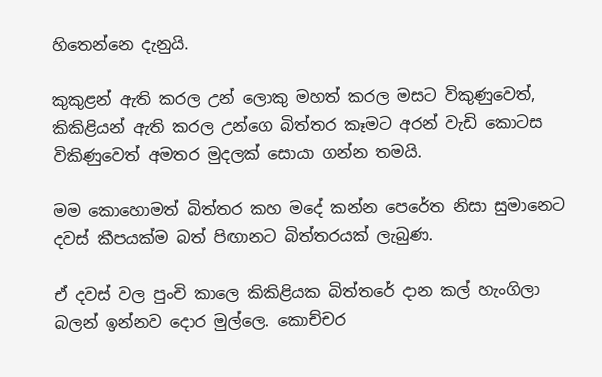හිතෙන්නෙ දැනුයි.

කුකුළන් ඇති කරල උන් ලොකු මහත් කරල මසට විකුණුවෙත්, කිකිළියන් ඇති කරල උන්ගෙ බිත්තර කෑමට අරන් වැඩි කොටස විකිණුවෙත් අමතර මුදලක් සොයා ගන්න තමයි.

මම කොහොමත් බිත්තර කහ මදේ කන්න පෙරේත නිසා සුමානෙට දවස් කීපයක්ම බත් පිඟානට බිත්තරයක් ලැබුණ.

ඒ දවස් වල පුංචි කාලෙ කිකිළියක බිත්තරේ දාන කල් හැංගිලා බලන් ඉන්නව දොර මුල්ලෙ. කොච්චර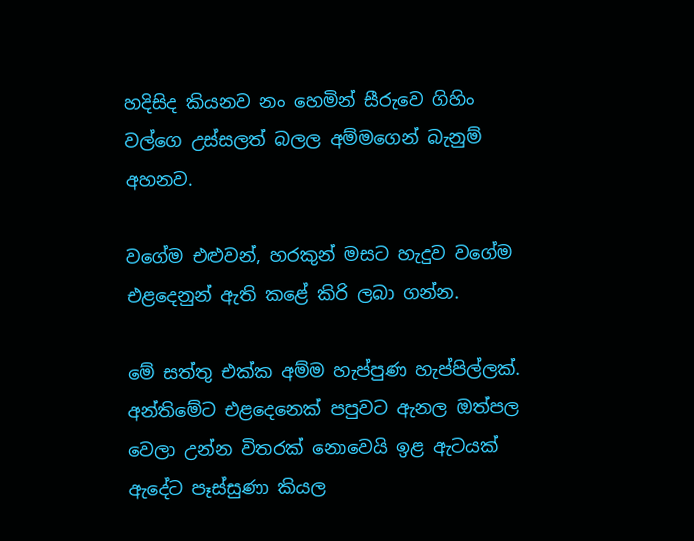හදිසිද කියනව නං හෙමින් සීරුවෙ ගිහිං වල්ගෙ උස්සලත් බලල අම්මගෙන් බැනුම් අහනව.

වගේම එළුවන්, හරකුන් මසට හැදුව වගේම එළදෙනුන් ඇති කළේ කිරි ලබා ගන්න.

මේ සත්තු එක්ක අම්ම හැප්පුණ හැප්පිල්ලක්.
අන්තිමේට එළදෙනෙක් පපුවට ඇනල ඔත්පල වෙලා උන්න විතරක් නොවෙයි ඉළ ඇටයක් ඇදේට පෑස්සුණා කියල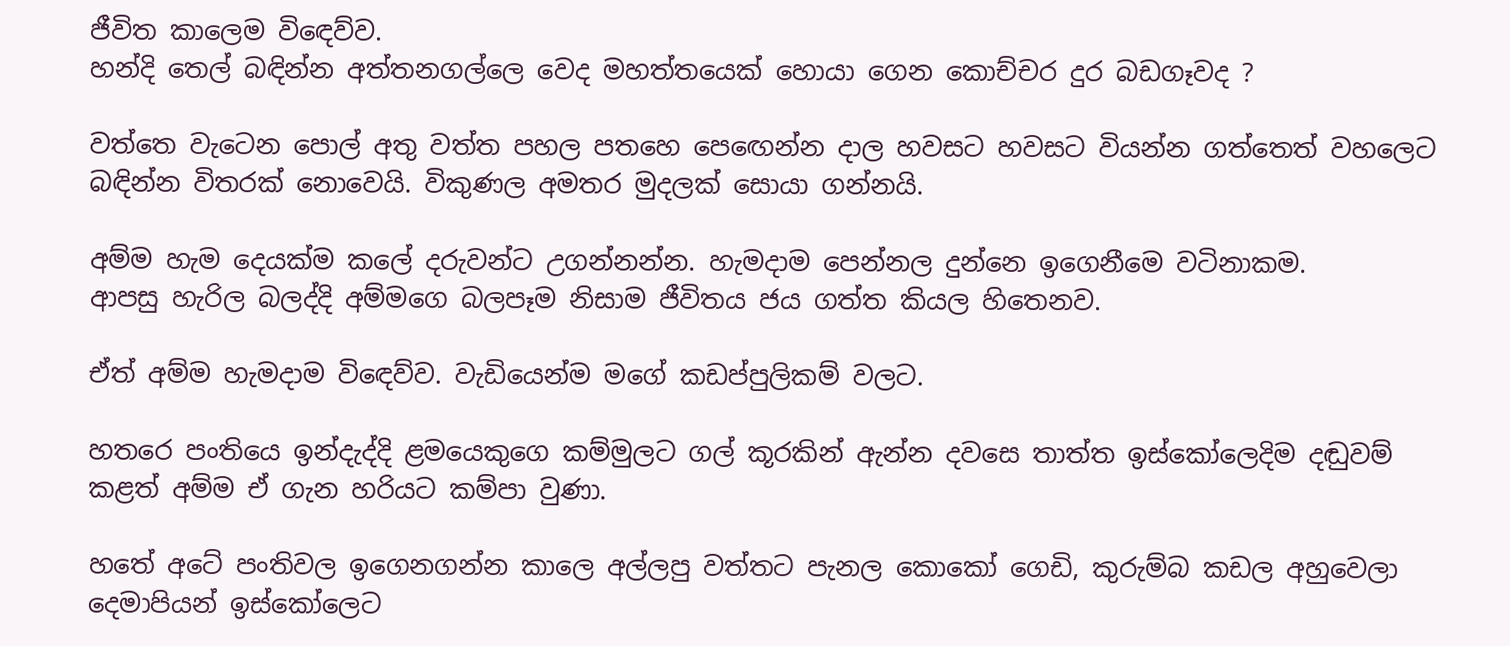ජීවිත කාලෙම වි‍ඳෙව්ව.
හන්දි තෙල් බඳින්න අත්තනගල්ලෙ වෙද මහත්තයෙක් හොයා ගෙන කොච්චර දුර බඩගෑවද ?

වත්තෙ වැටෙන පොල් අතු වත්ත පහල පතහෙ පෙ‍ඟෙන්න දාල හවසට හවසට වියන්න ගත්තෙත් වහලෙට බඳින්න විතරක් නොවෙයි. විකුණල අමතර මුදලක් සොයා ගන්නයි.

අම්ම හැම දෙයක්ම කලේ දරුවන්ට උගන්නන්න. හැමදාම පෙන්නල දුන්නෙ ඉගෙනීමෙ වටිනාකම.
ආපසු හැරිල බලද්දි අම්මගෙ බලපෑම නිසාම ජීවිතය ජය ගත්ත කියල හිතෙනව.

ඒත් අම්ම හැමදාම වි‍ඳෙව්ව. වැඩියෙන්ම මගේ කඩප්පුලිකම් වලට.

හතරෙ පංතියෙ ඉන්දැද්දි ළමයෙකුගෙ කම්මුලට ගල් කූරකින් ඇන්න දවසෙ තාත්ත ඉස්කෝලෙදිම දඬුවම් කළත් අම්ම ඒ ගැන හරියට කම්පා වුණා.

හතේ අටේ පංතිවල ඉගෙනගන්න කාලෙ අල්ලපු වත්තට පැනල කොකෝ ගෙඩි, කුරුම්බ කඩල අහුවෙලා දෙමාපියන් ඉස්කෝලෙට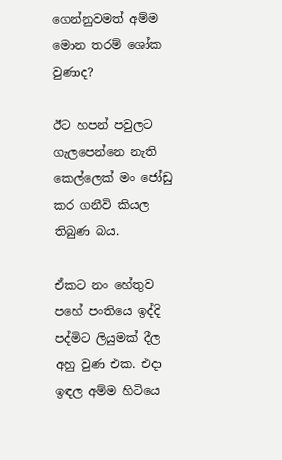ගෙන්නුවමත් අම්ම මොන තරම් ශෝක වුණාද?

ඊට හපන් පවුලට ගැලපෙන්නෙ නැති කෙල්ලෙක් මං ජෝඩු කර ගනීවි කියල තිබුණ බය.

ඒකට නං හේතුව පහේ පංතියෙ ඉද්දි පද්මිට ලියුමක් දීල අහු වුණ එක. එදා ඉඳල අම්ම හිටියෙ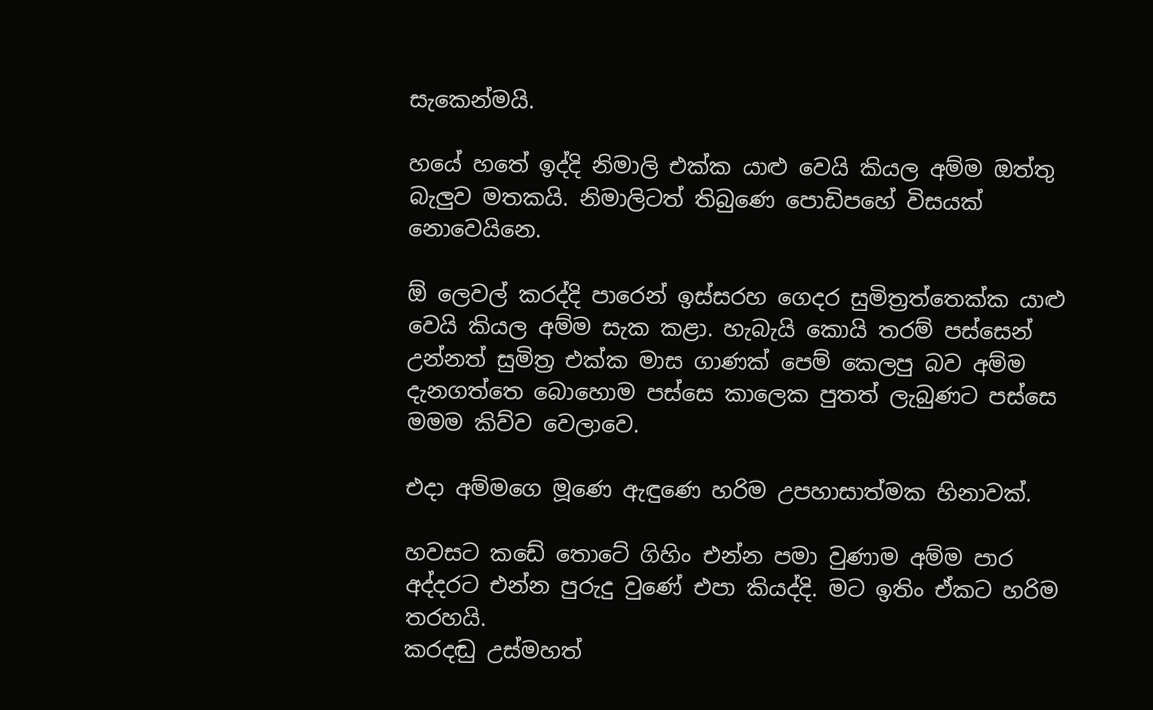සැකෙන්මයි.

හයේ හතේ ඉද්දි නිමාලි එක්ක යාළු වෙයි කියල අම්ම ඔත්තු බැලුව මතකයි. නිමාලිටත් තිබුණෙ පොඩිපහේ විසයක් නොවෙයිනෙ.

ඕ ලෙවල් කරද්දි පාරෙන් ඉස්සරහ ගෙදර සුමිත්‍රත්තෙක්ක යාළු වෙයි කියල අම්ම සැක කළා. හැබැයි කොයි තරම් පස්සෙන් උන්නත් සුමිත්‍ර එක්ක මාස ගාණක් පෙම් කෙලපු බව අම්ම දැනගත්තෙ බොහොම පස්සෙ කාලෙක පුතත් ලැබුණට පස්සෙ මමම කිව්ව වෙලාවෙ.

එදා අම්මගෙ මූණෙ ඇඳුණෙ හරිම උපහාසාත්මක හිනාවක්.

හවසට කඩේ තොටේ ගිහිං එන්න පමා වුණාම අම්ම පාර අද්දරට එන්න පුරුදු වුණේ එපා කියද්දි. මට ඉතිං ඒකට හරිම තරහයි.
කරදඬු උස්මහත්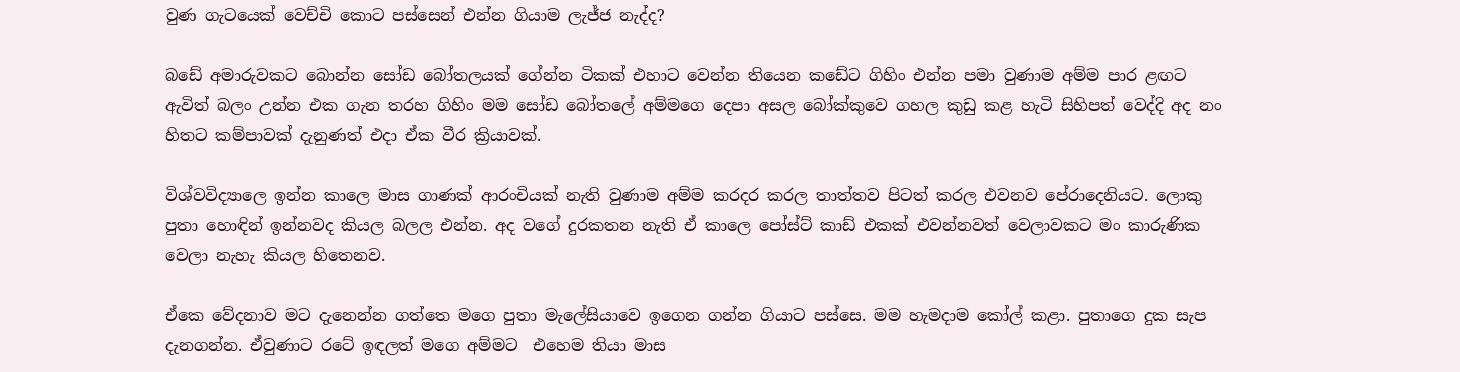වුණ ගැටයෙක් වෙච්චි කොට පස්සෙන් එන්න ගියාම ලැජ්ජ නැද්ද?

බඩේ අමාරුවකට බොන්න සෝඩ බෝතලයක් ගේන්න ටිකක් එහාට වෙන්න තියෙන කඩේට ගිහිං එන්න පමා වුණාම අම්ම පාර ළඟට ඇවිත් බලං උන්න එක ගැන තරහ ගිහිං මම සෝඩ බෝතලේ අම්මගෙ දෙපා අසල බෝක්කුවෙ ගහල කුඩු කළ හැටි සිහිපත් වෙද්දි අද නං හිතට කම්පාවක් දැනුණත් එදා ඒක වීර ක්‍රියාවක්.

විශ්වවිද්‍යාලෙ ඉන්න කාලෙ මාස ගාණක් ආරංචියක් නැති වුණාම අම්ම කරදර කරල තාත්තව පිටත් කරල එවනව පේරාදෙනියට. ලොකු පුතා හොඳින් ඉන්නවද කියල බලල එන්න. අද වගේ දුරකතන නැති ඒ කාලෙ පෝස්ට් කාඩ් එකක් එවන්නවත් වෙලාවකට මං කාරුණික වෙලා නැහැ කියල හිතෙනව.

ඒකෙ වේදනාව මට දැනෙන්න ගත්තෙ මගෙ පුතා මැලේසියාවෙ ඉගෙන ගන්න ගියාට පස්සෙ. මම හැමදාම කෝල් කළා. පුතාගෙ දුක සැප දැනගන්න. ඒවුණාට රටේ ඉඳලත් මගෙ අම්මට  එහෙම තියා මාස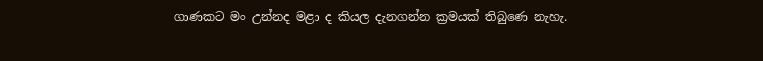ගාණකට මං උන්නද මළා ද කියල දැනගන්න ක්‍රමයක් තිබුණෙ නැහැ.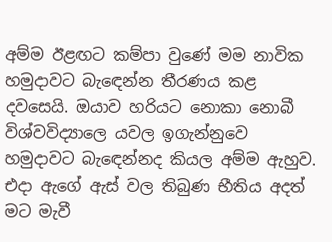අම්ම ඊළඟට කම්පා වුණේ මම නාවික හමුදාවට බැ‍ඳෙන්න තීරණය කළ දවසෙයි. ඔයාව හරියට නොකා නොබී විශ්වවිද්‍යාලෙ යවල ඉගැන්නුවෙ හමුදාවට බැ‍ඳෙන්නද කියල අම්ම ඇහුව. එදා ඇගේ ඇස් වල තිබුණ භීතිය අදත් මට මැවී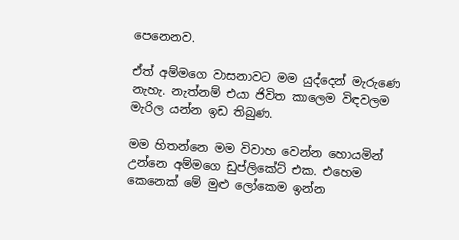පෙනෙනව.

ඒත් අම්මගෙ වාසනාවට මම යුද්දෙන් මැරුණෙ නැහැ. නැත්නම් එයා ජිවිත කාලෙම විඳවලම මැරිල යන්න ඉඩ තිබුණ.

මම හිතන්නෙ මම විවාහ වෙන්න හොයමින් උන්නෙ අම්මගෙ ඩුප්ලිකේට් එක. එහෙම කෙනෙක් මේ මුළු ලෝකෙම ඉන්න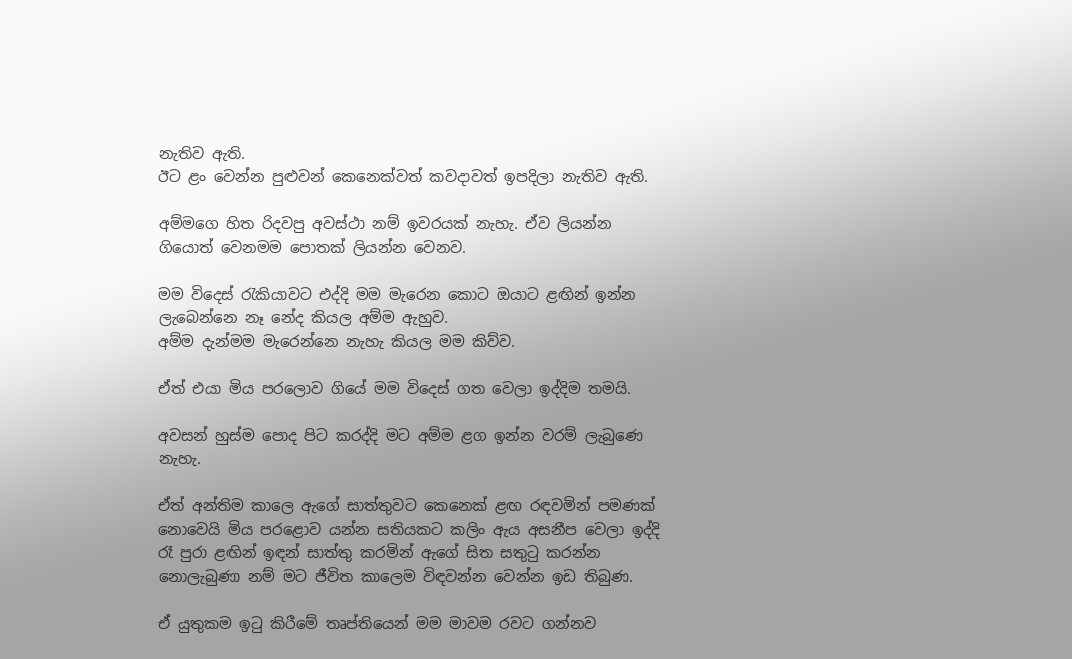නැතිව ඇති.
ඊට ළං වෙන්න පුළුවන් කෙනෙක්වත් කවදාවත් ඉපදිලා නැතිව ඇති.

අම්මගෙ හිත රිදවපු අවස්ථා නම් ඉවරයක් නැහැ. ඒව ලියන්න ගියොත් වෙනමම පොතක් ලියන්න වෙනව.

මම විදෙස් රැකියාවට එද්දි මම මැරෙන කොට ඔයාට ළඟින් ඉන්න ලැබෙන්නෙ නෑ නේද කියල අම්ම ඇහුව.
අම්ම දැන්මම මැරෙන්නෙ නැහැ කියල මම කිව්ව.

ඒත් එයා මිය පරලොව ගියේ මම විදෙස් ගත වෙලා ඉද්දිම තමයි.

අවසන් හුස්ම පොද පිට කරද්දි මට අම්ම ළග ඉන්න වරම් ලැබුණෙ නැහැ.

ඒත් අන්තිම කාලෙ ඇගේ සාත්තුවට කෙනෙක් ළඟ රඳවමින් පමණක් නොවෙයි මිය පරළොව යන්න සතියකට කලිං ඇය අසනීප වෙලා ඉද්දි රෑ පුරා ළඟින් ඉඳන් සාත්තු කරමින් ඇගේ සිත සතුටු කරන්න නොලැබුණා නම් මට ජීවිත කාලෙම විඳවන්න වෙන්න ඉඩ තිබුණ.

ඒ යුතුකම ඉටු කිරීමේ තෘප්තියෙන් මම මාවම රවට ගන්නව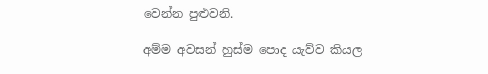වෙන්න පුළුවනි.

අම්ම අවසන් හුස්ම පොද යැව්ව කියල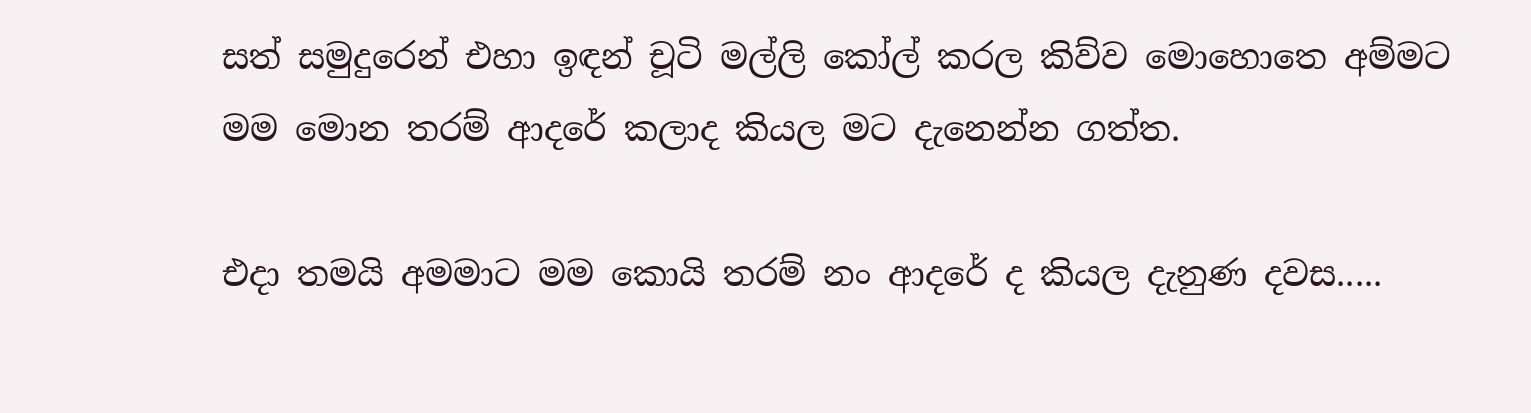සත් සමුදුරෙන් එහා ඉඳන් චූටි මල්ලි කෝල් කරල කිව්ව මොහොතෙ අම්මට මම මොන තරම් ආදරේ කලාද කියල මට දැනෙන්න ගත්ත.

එදා තමයි අමමාට මම කොයි තරම් නං ආදරේ ද කියල දැනුණ දවස.....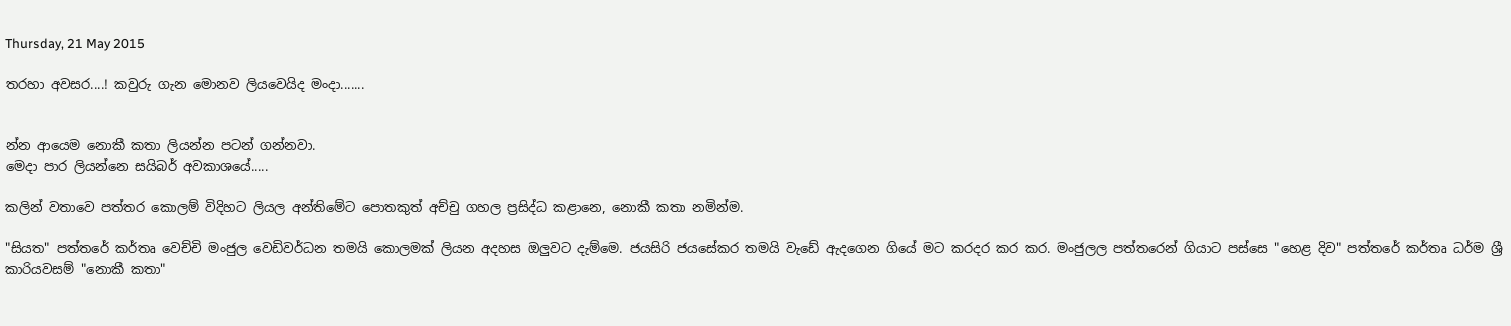Thursday, 21 May 2015

තරහා අවසර....! කවුරු ගැන මොනව ලියවෙයිද මංදා.......


න්න ආයෙම නොකී කතා ලියන්න පටන් ගන්නවා.
මෙදා පාර ලියන්නෙ සයිබර් අවකාශයේ.....

කලින් වතාවෙ පත්තර කොලම් විදිහට ලියල අන්තිමේට පොතකුත් අච්චු ගහල ප්‍රසිද්ධ කළානෙ, නොකී කතා නමින්ම.

"සියත" පත්තරේ කර්තෘ වෙච්චි මංජුල වෙඩිවර්ධන තමයි කොලමක් ලියන අදහස ඔලුවට දැම්මෙ. ජයසිරි ජයසේකර තමයි වැඩේ ඇදගෙන ගියේ මට කරදර කර කර. මංජුලල පත්තරෙන් ගියාට පස්සෙ "හෙළ දිව" පත්තරේ කර්තෘ ධර්ම ශ්‍රී කාරියවසම් "නොකී කතා"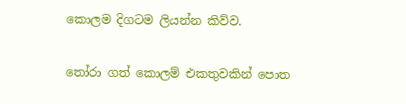කොලම දිගටම ලියන්න කිව්ව.

තෝරා ගත් කොලම් එකතුවකින් පොත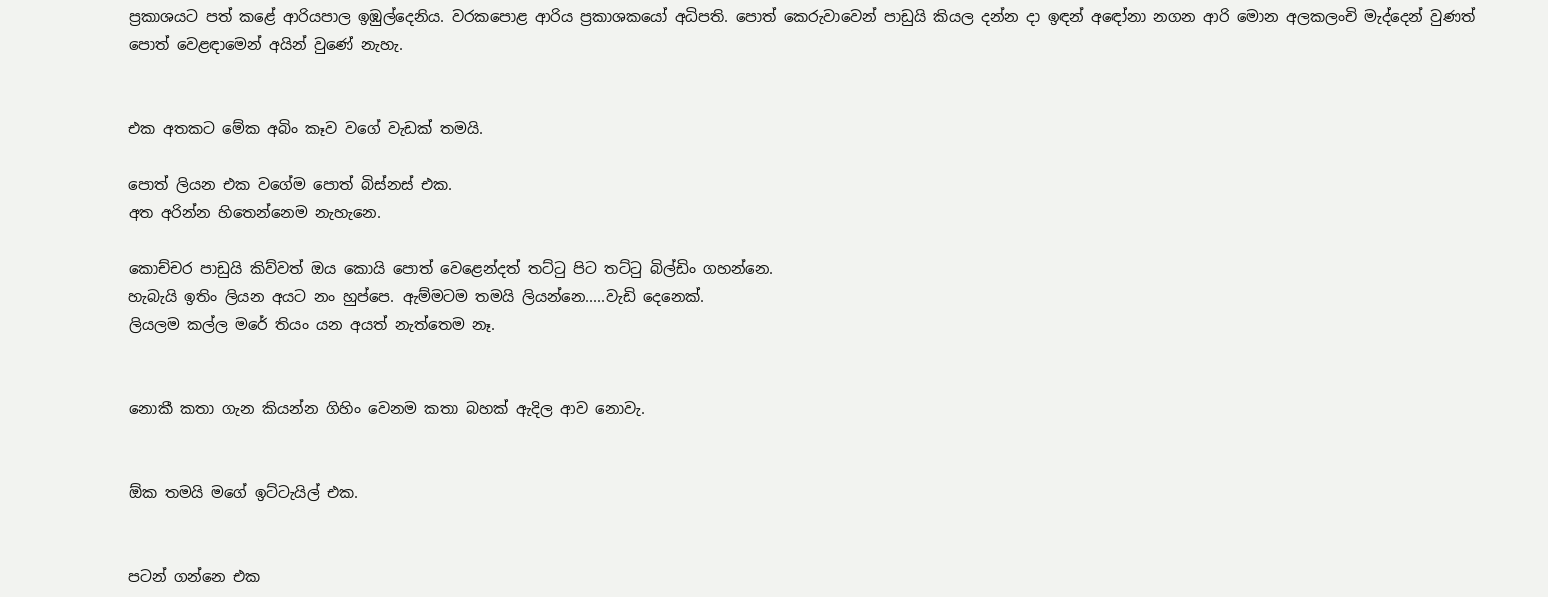ප්‍රකාශයට පත් කළේ ආරියපාල ඉඹුල්දෙනිය. වරකපොළ ආරිය ප්‍රකාශකයෝ අධිපති. පොත් කෙරුවාවෙන් පාඩුයි කියල දන්න දා ඉඳන් අඳෝනා නගන ආරි මොන අලකලංචි මැද්දෙන් වුණත් පොත් වෙළඳාමෙන් අයින් වුණේ නැහැ.


එක අතකට මේක අබිං කෑව වගේ වැඩක් තමයි.

පොත් ලියන එක වගේම පොත් බිස්නස් එක.
අත අරින්න හිතෙන්නෙම නැහැනෙ.

කොච්චර පාඩුයි කිව්වත් ඔය කොයි පොත් වෙළෙන්දත් තට්ටු පිට තට්ටු බිල්ඩිං ගහන්නෙ.
හැබැයි ඉතිං ලියන අයට නං හුප්පෙ. ඇම්මටම තමයි ලියන්නෙ.....වැඩි දෙනෙක්.
ලියලම කල්ල මරේ තියං යන අයත් නැත්තෙම නෑ.


නොකී කතා ගැන කියන්න ගිහිං වෙනම කතා බහක් ඇදිල ආව නොවැ.


ඕක තමයි මගේ ඉට්ටැයිල් එක.


පටන් ගන්නෙ එක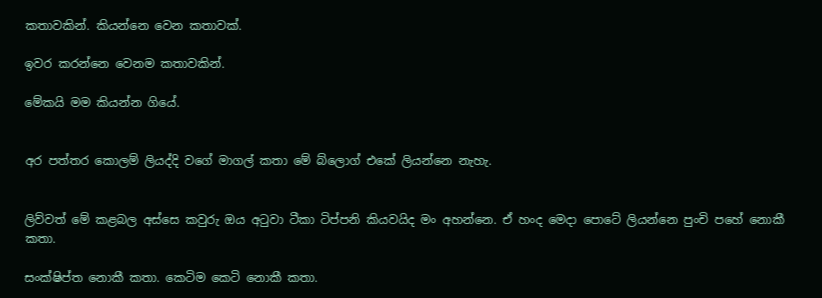කතාවකින්. කියන්නෙ වෙන කතාවක්.

ඉවර කරන්නෙ වෙනම කතාවකින්.

මේකයි මම කියන්න ගියේ.


අර පත්තර කොලම් ලියද්දි වගේ මාගල් කතා මේ බ්ලොග් එකේ ලියන්නෙ නැහැ.


ලිව්වත් මේ කළබල අස්සෙ කවුරු ඔය අටුවා ටීකා ටිප්පනි කියවයිද මං අහන්නෙ. ඒ හංද මෙදා පොටේ ලියන්නෙ පුංචි පහේ නොකී කතා.

සංක්ෂිප්ත නොකී කතා. කෙටිම කෙටි නොකී කතා.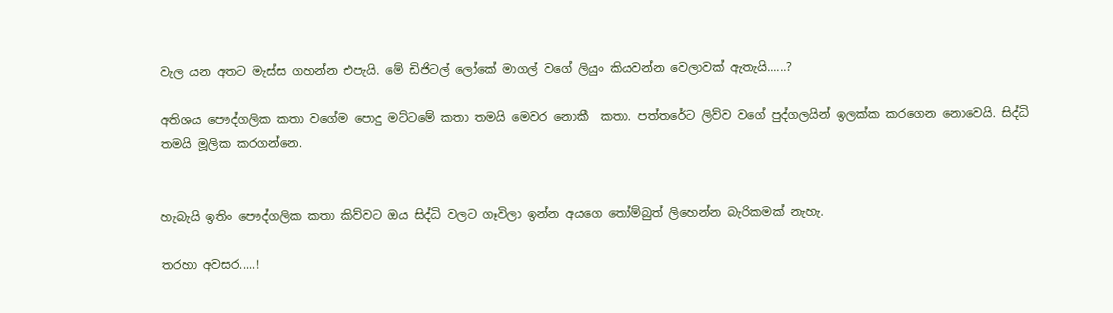වැල යන අතට මැස්ස ගහන්න එපැයි. මේ ඩිජිටල් ලෝකේ මාගල් වගේ ලියුං කියවන්න වෙලාවක් ඇතැයි......?

අතිශය පෞද්ගලික කතා වගේම පොදු මට්ටමේ කතා තමයි මෙවර නොකී  කතා. පත්තරේට ලිව්ව වගේ පුද්ගලයින් ඉලක්ක කරගෙන නොවෙයි. සිද්ධි තමයි මූලික කරගන්නෙ.


හැබැයි ඉතිං පෞද්ගලික කතා කිව්වට ඔය සිද්ධි වලට ගෑවිලා ඉන්න අයගෙ තෝම්බුත් ලිහෙන්න බැරිකමක් නැහැ.

තරහා අවසර.....!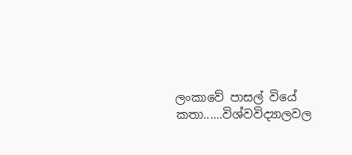ලංකාවේ පාසල් වියේ කතා......විශ්වවිද්‍යාලවල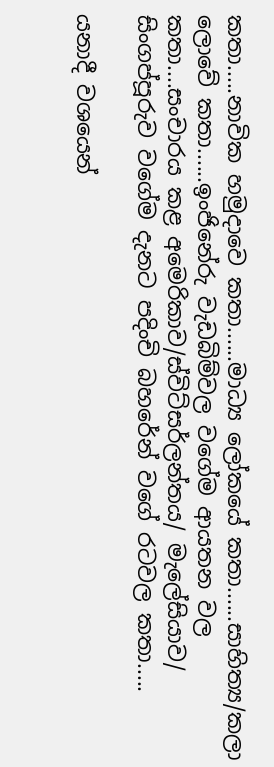කතා.....නාවික හමුදාවෙ කතා......මාධ්‍ය ලෝකයේ කතා......සාහිත්‍ය/කලා ලොවේ කතා......ඉංජිනේරු වැඩබිම්වල වගේම ආයතන වල කතා....සංචාරය කළ අමෙරිකාව/ස්විට්සර්ලන්තය/ මැලේසියාව/ සිංගප්පූරුව වගේම දැනට පදිංචි බහරේන් වගේ රටවල කතා.....

යනාදී වශයෙන්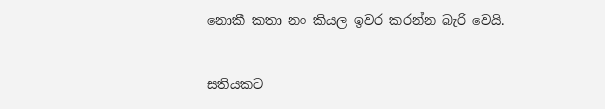නොකී කතා නං කියල ඉවර කරන්න බැරි වෙයි.


සතියකට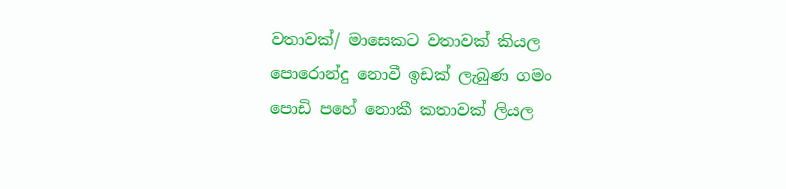වතාවක්/ මාසෙකට වතාවක් කියල පොරොන්දු නොවී ඉඩක් ලැබුණ ගමං පොඩි පහේ නොකී කතාවක් ලියල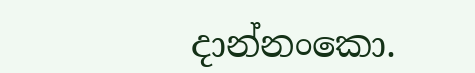දාන්නංකො.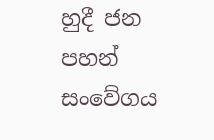හුදී ජන පහන් සංවේගය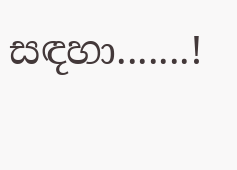සඳහා.......!